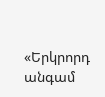«Երկրորդ անգամ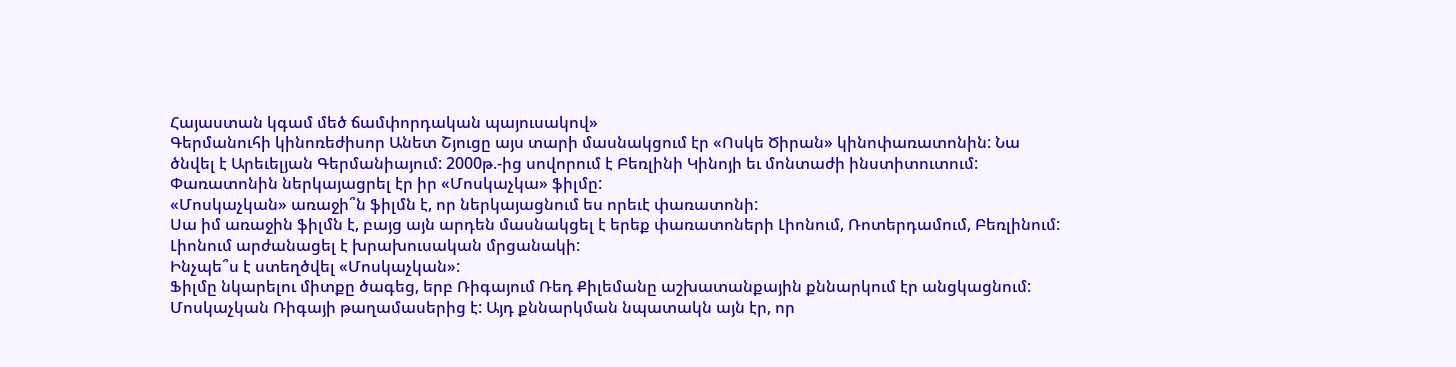Հայաստան կգամ մեծ ճամփորդական պայուսակով»
Գերմանուհի կինոռեժիսոր Անետ Շյուցը այս տարի մասնակցում էր «Ոսկե Ծիրան» կինոփառատոնին: Նա ծնվել է Արեւելյան Գերմանիայում: 2000թ.-ից սովորում է Բեռլինի Կինոյի եւ մոնտաժի ինստիտուտում: Փառատոնին ներկայացրել էր իր «Մոսկաչկա» ֆիլմը:
«Մոսկաչկան» առաջի՞ն ֆիլմն է, որ ներկայացնում ես որեւէ փառատոնի:
Սա իմ առաջին ֆիլմն է, բայց այն արդեն մասնակցել է երեք փառատոների Լիոնում, Ռոտերդամում, Բեռլինում: Լիոնում արժանացել է խրախուսական մրցանակի:
Ինչպե՞ս է ստեղծվել «Մոսկաչկան»:
Ֆիլմը նկարելու միտքը ծագեց, երբ Ռիգայում Ռեդ Քիլեմանը աշխատանքային քննարկում էր անցկացնում: Մոսկաչկան Ռիգայի թաղամասերից է: Այդ քննարկման նպատակն այն էր, որ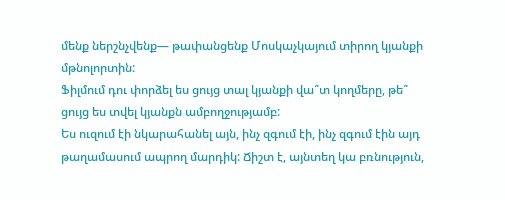մենք ներշնչվենք— թափանցենք Մոսկաչկայում տիրող կյանքի մթնոլորտին:
Ֆիլմում դու փորձել ես ցույց տալ կյանքի վա՞տ կողմերը, թե՞ ցույց ես տվել կյանքն ամբողջությամբ:
Ես ուզում էի նկարահանել այն, ինչ զգում էի, ինչ զգում էին այդ թաղամասում ապրող մարդիկ: Ճիշտ է, այնտեղ կա բռնություն,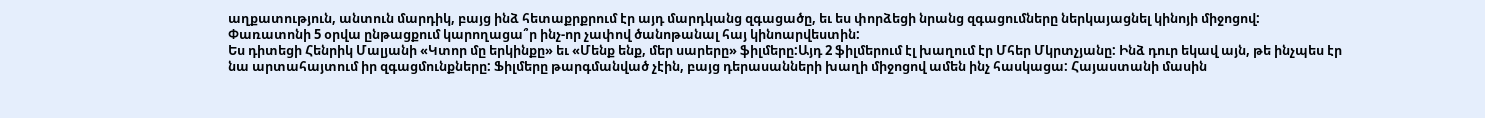աղքատություն, անտուն մարդիկ, բայց ինձ հետաքրքրում էր այդ մարդկանց զգացածը, եւ ես փորձեցի նրանց զգացումները ներկայացնել կինոյի միջոցով:
Փառատոնի 5 օրվա ընթացքում կարողացա՞ր ինչ-որ չափով ծանոթանալ հայ կինոարվեստին:
Ես դիտեցի Հենրիկ Մալյանի «Կտոր մը երկինքը» եւ «Մենք ենք, մեր սարերը» ֆիլմերը:Այդ 2 ֆիլմերում էլ խաղում էր Մհեր Մկրտչյանը: Ինձ դուր եկավ այն, թե ինչպես էր նա արտահայտում իր զգացմունքները: Ֆիլմերը թարգմանված չէին, բայց դերասանների խաղի միջոցով ամեն ինչ հասկացա: Հայաստանի մասին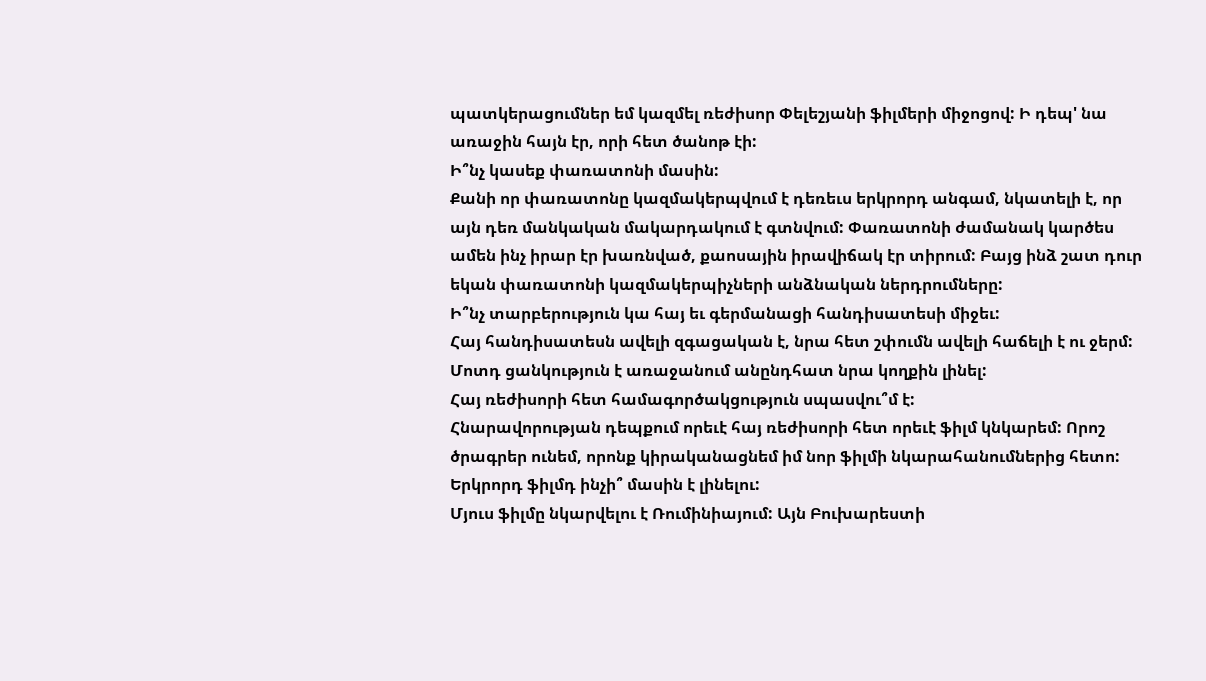պատկերացումներ եմ կազմել ռեժիսոր Փելեշյանի ֆիլմերի միջոցով: Ի դեպ' նա առաջին հայն էր, որի հետ ծանոթ էի:
Ի՞նչ կասեք փառատոնի մասին:
Քանի որ փառատոնը կազմակերպվում է դեռեւս երկրորդ անգամ, նկատելի է, որ այն դեռ մանկական մակարդակում է գտնվում: Փառատոնի ժամանակ կարծես ամեն ինչ իրար էր խառնված, քաոսային իրավիճակ էր տիրում: Բայց ինձ շատ դուր եկան փառատոնի կազմակերպիչների անձնական ներդրումները:
Ի՞նչ տարբերություն կա հայ եւ գերմանացի հանդիսատեսի միջեւ:
Հայ հանդիսատեսն ավելի զգացական է, նրա հետ շփումն ավելի հաճելի է ու ջերմ: Մոտդ ցանկություն է առաջանում անընդհատ նրա կողքին լինել:
Հայ ռեժիսորի հետ համագործակցություն սպասվու՞մ է:
Հնարավորության դեպքում որեւէ հայ ռեժիսորի հետ որեւէ ֆիլմ կնկարեմ: Որոշ ծրագրեր ունեմ, որոնք կիրականացնեմ իմ նոր ֆիլմի նկարահանումներից հետո:
Երկրորդ ֆիլմդ ինչի՞ մասին է լինելու:
Մյուս ֆիլմը նկարվելու է Ռումինիայում: Այն Բուխարեստի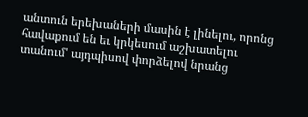անտուն երեխաների մասին է լինելու, որոնց հավաքում են եւ կրկեսում աշխատելու տանում' այդպիսով փորձելով նրանց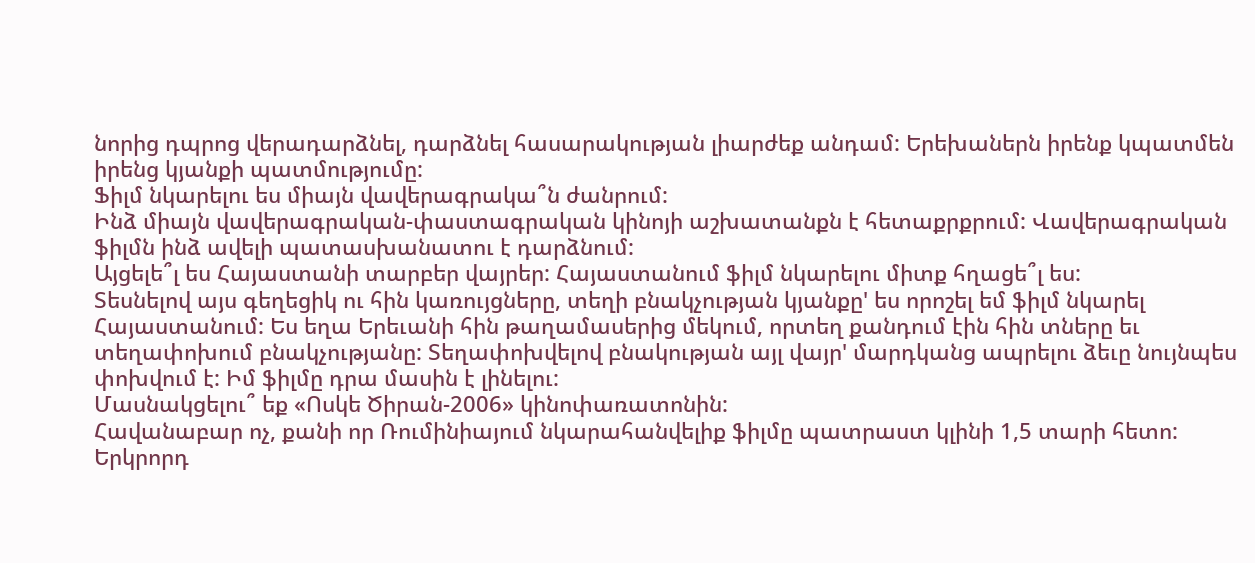նորից դպրոց վերադարձնել, դարձնել հասարակության լիարժեք անդամ: Երեխաներն իրենք կպատմեն իրենց կյանքի պատմությումը:
Ֆիլմ նկարելու ես միայն վավերագրակա՞ն ժանրում:
Ինձ միայն վավերագրական-փաստագրական կինոյի աշխատանքն է հետաքրքրում: Վավերագրական ֆիլմն ինձ ավելի պատասխանատու է դարձնում:
Այցելե՞լ ես Հայաստանի տարբեր վայրեր: Հայաստանում ֆիլմ նկարելու միտք հղացե՞լ ես:
Տեսնելով այս գեղեցիկ ու հին կառույցները, տեղի բնակչության կյանքը' ես որոշել եմ ֆիլմ նկարել Հայաստանում: Ես եղա Երեւանի հին թաղամասերից մեկում, որտեղ քանդում էին հին տները եւ տեղափոխում բնակչությանը: Տեղափոխվելով բնակության այլ վայր' մարդկանց ապրելու ձեւը նույնպես փոխվում է: Իմ ֆիլմը դրա մասին է լինելու:
Մասնակցելու՞ եք «Ոսկե Ծիրան-2006» կինոփառատոնին:
Հավանաբար ոչ, քանի որ Ռումինիայում նկարահանվելիք ֆիլմը պատրաստ կլինի 1,5 տարի հետո: Երկրորդ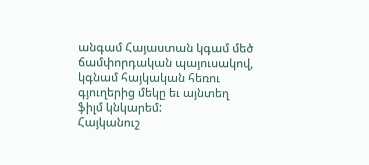անգամ Հայաստան կգամ մեծ ճամփորդական պայուսակով, կգնամ հայկական հեռու գյուղերից մեկը եւ այնտեղ ֆիլմ կնկարեմ:
Հայկանուշ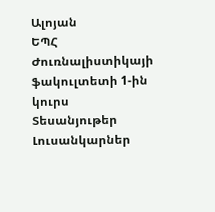Ալոյան
ԵՊՀ Ժուռնալիստիկայի ֆակուլտետի 1-ին կուրս
Տեսանյութեր
Լուսանկարներ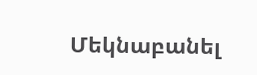Մեկնաբանել